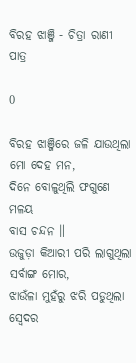ବିରହ ଝାଞ୍ଜି - ଚିତ୍ରା ରାଣୀ ପାତ୍ର

0

ବିରହ ଝାଞ୍ଜିରେ ଜଳି ଯାଉଥିଲା
ମୋ ଦେହ ମନ,
ଦିନେ ବୋଳୁଥିଲି ଫଗୁଣେ ମଳୟ
ବାସ ଚନ୍ଦନ ॥
ଉଜୁଡ଼ା କିଆରୀ ପରି ଲାଗୁଥିଲା
ସର୍ବାଙ୍ଗ ମୋର,
ଝାଉଁଳା ମୁହଁରୁ ଝରି ପଡୁଥିଲା
ସ୍ଵେଦର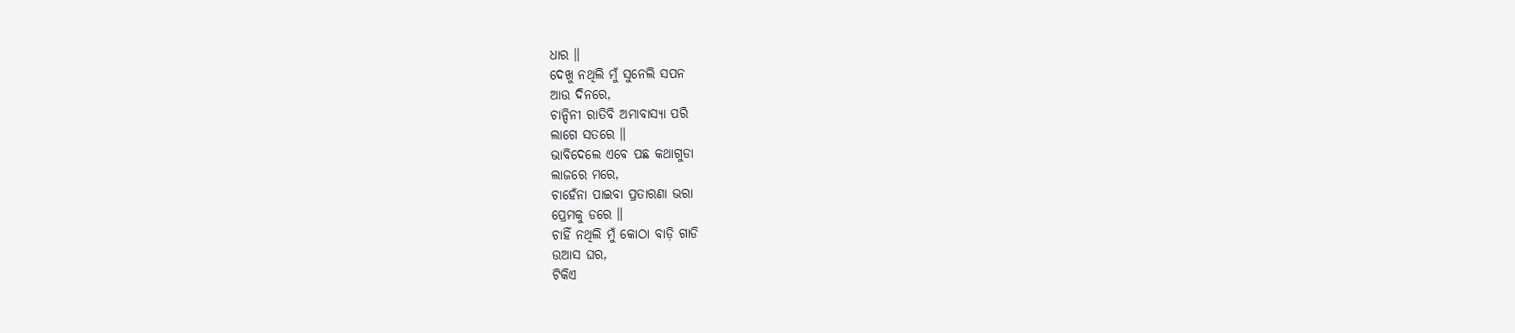ଧାର ॥
ଦେଖୁ ନଥିଲି ମୁଁ ସୁନେଲି ସପନ
ଆଉ ଦିନରେ,
ଚାନ୍ଦିନୀ ରାତିବି ଅମାବାସ୍ୟା ପରି
ଲାଗେ ସତରେ ॥
ଭାବିଦେଲେ ଏବେ ପଛ କଥାଗୁଡା
ଲାଜରେ ମରେ,
ଚାହେଁନା ପାଇବା ପ୍ରତାରଣା ଭରା
ପ୍ରେମକୁ ଡରେ ॥
ଚାହିଁ ନଥିଲି ମୁଁ କୋଠା ବାଡ଼ି ଗାଡି
ଉଆସ ଘର,
ଟିକିଏ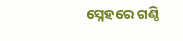ସ୍ନେହରେ ଗଣ୍ଠି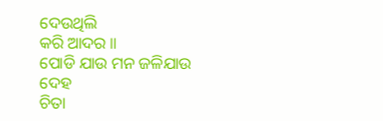ଦେଉଥିଲି
କରି ଆଦର ॥
ପୋଡି ଯାଉ ମନ ଜଳିଯାଉ ଦେହ
ଚିତା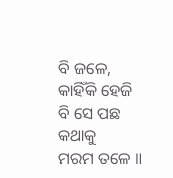ବି ଜଳେ,
କାହିଁକି ହେଜି ବି ସେ ପଛ କଥାକୁ
ମରମ ତଳେ ॥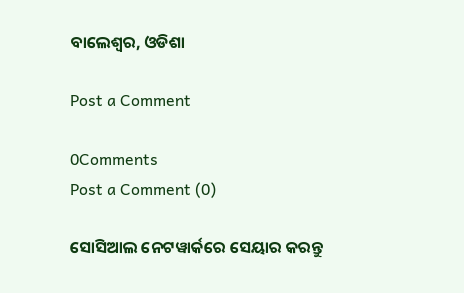ବାଲେଶ୍ଵର, ଓଡିଶା

Post a Comment

0Comments
Post a Comment (0)

ସୋସିଆଲ ନେଟୱାର୍କରେ ସେୟାର କରନ୍ତୁ